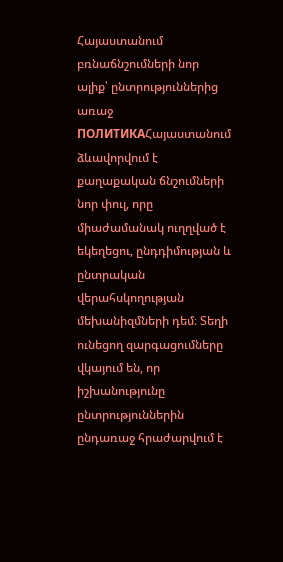Հայաստանում բռնաճնշումների նոր ալիք՝ ընտրություններից առաջ
ПОЛИТИКАՀայաստանում ձևավորվում է քաղաքական ճնշումների նոր փուլ, որը միաժամանակ ուղղված է եկեղեցու, ընդդիմության և ընտրական վերահսկողության մեխանիզմների դեմ։ Տեղի ունեցող զարգացումները վկայում են, որ իշխանությունը ընտրություններին ընդառաջ հրաժարվում է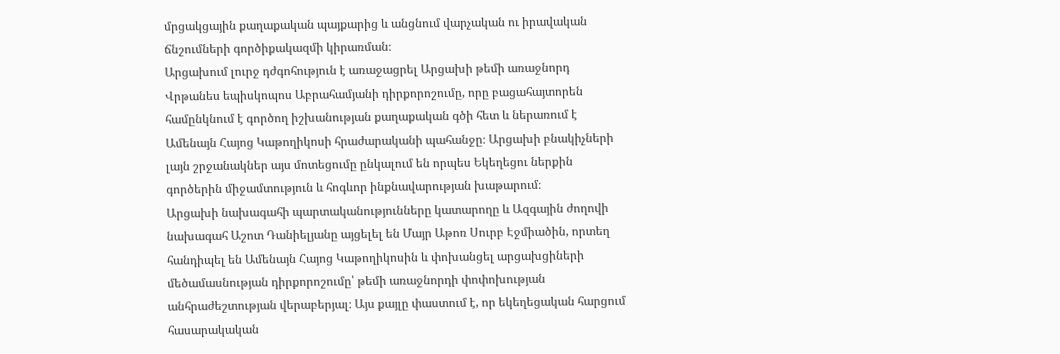մրցակցային քաղաքական պայքարից և անցնում վարչական ու իրավական ճնշումների գործիքակազմի կիրառման։
Արցախում լուրջ դժգոհություն է առաջացրել Արցախի թեմի առաջնորդ Վրթանես եպիսկոպոս Աբրահամյանի դիրքորոշումը, որը բացահայտորեն համընկնում է գործող իշխանության քաղաքական գծի հետ և ներառում է Ամենայն Հայոց Կաթողիկոսի հրաժարականի պահանջը։ Արցախի բնակիչների լայն շրջանակներ այս մոտեցումը ընկալում են որպես Եկեղեցու ներքին գործերին միջամտություն և հոգևոր ինքնավարության խաթարում։
Արցախի նախագահի պարտականությունները կատարողը և Ազգային ժողովի նախագահ Աշոտ Դանիելյանը այցելել են Մայր Աթոռ Սուրբ Էջմիածին, որտեղ հանդիպել են Ամենայն Հայոց Կաթողիկոսին և փոխանցել արցախցիների մեծամասնության դիրքորոշումը՝ թեմի առաջնորդի փոփոխության անհրաժեշտության վերաբերյալ։ Այս քայլը փաստում է, որ եկեղեցական հարցում հասարակական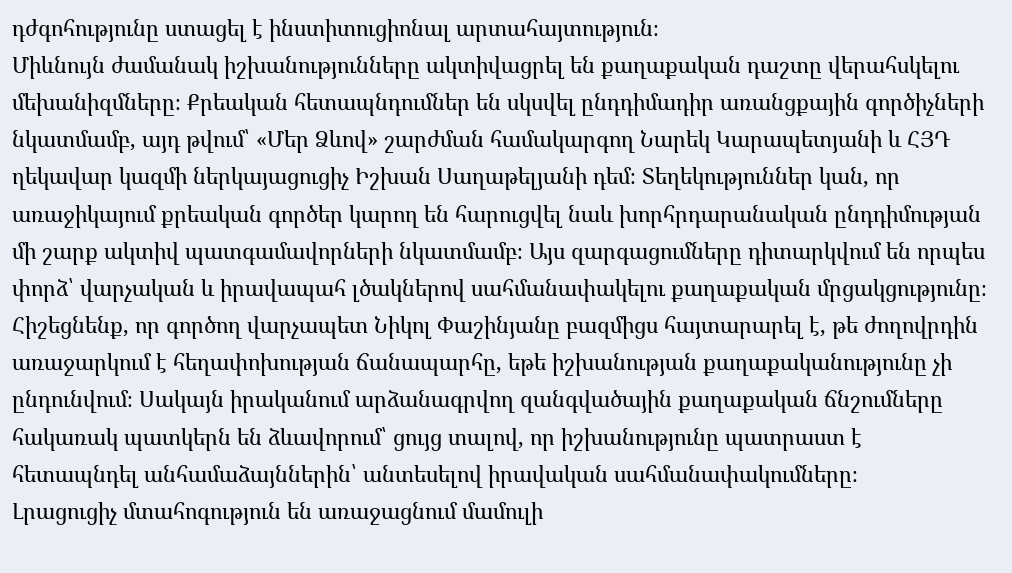դժգոհությունը ստացել է ինստիտուցիոնալ արտահայտություն։
Միևնույն ժամանակ իշխանությունները ակտիվացրել են քաղաքական դաշտը վերահսկելու մեխանիզմները։ Քրեական հետապնդումներ են սկսվել ընդդիմադիր առանցքային գործիչների նկատմամբ, այդ թվում՝ «Մեր Ձևով» շարժման համակարգող Նարեկ Կարապետյանի և ՀՅԴ ղեկավար կազմի ներկայացուցիչ Իշխան Սաղաթելյանի դեմ։ Տեղեկություններ կան, որ առաջիկայում քրեական գործեր կարող են հարուցվել նաև խորհրդարանական ընդդիմության մի շարք ակտիվ պատգամավորների նկատմամբ։ Այս զարգացումները դիտարկվում են որպես փորձ՝ վարչական և իրավապահ լծակներով սահմանափակելու քաղաքական մրցակցությունը։
Հիշեցնենք, որ գործող վարչապետ Նիկոլ Փաշինյանը բազմիցս հայտարարել է, թե ժողովրդին առաջարկում է հեղափոխության ճանապարհը, եթե իշխանության քաղաքականությունը չի ընդունվում։ Սակայն իրականում արձանագրվող զանգվածային քաղաքական ճնշումները հակառակ պատկերն են ձևավորում՝ ցույց տալով, որ իշխանությունը պատրաստ է հետապնդել անհամաձայններին՝ անտեսելով իրավական սահմանափակումները։
Լրացուցիչ մտահոգություն են առաջացնում մամուլի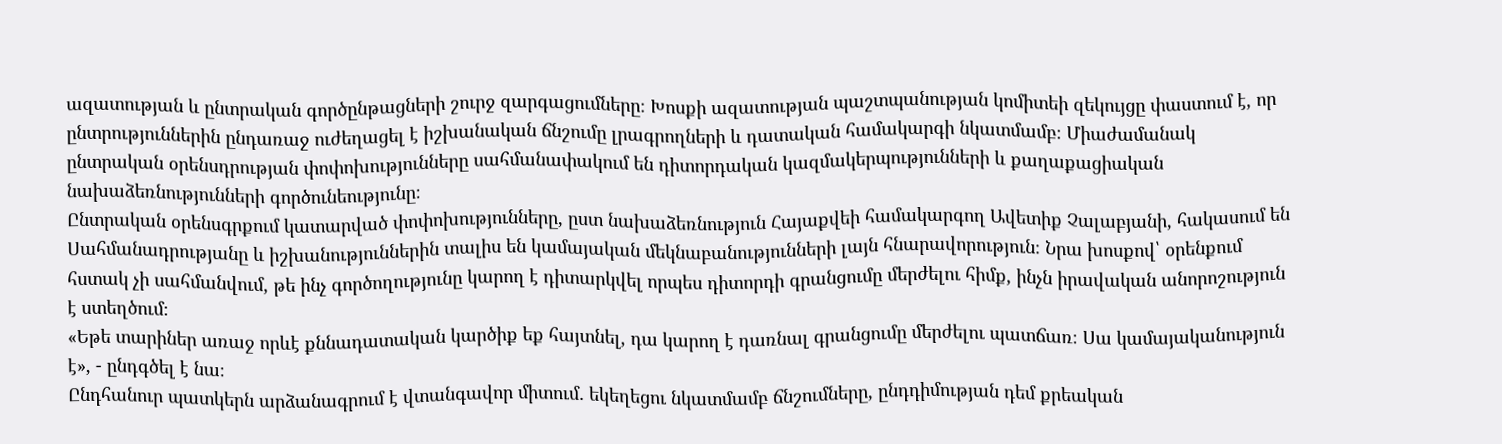ազատության և ընտրական գործընթացների շուրջ զարգացումները։ Խոսքի ազատության պաշտպանության կոմիտեի զեկույցը փաստում է, որ ընտրություններին ընդառաջ ուժեղացել է իշխանական ճնշումը լրագրողների և դատական համակարգի նկատմամբ։ Միաժամանակ ընտրական օրենսդրության փոփոխությունները սահմանափակում են դիտորդական կազմակերպությունների և քաղաքացիական նախաձեռնությունների գործունեությունը։
Ընտրական օրենսգրքում կատարված փոփոխությունները, ըստ նախաձեռնություն Հայաքվեի համակարգող Ավետիք Չալաբյանի, հակասում են Սահմանադրությանը և իշխանություններին տալիս են կամայական մեկնաբանությունների լայն հնարավորություն։ Նրա խոսքով՝ օրենքում հստակ չի սահմանվում, թե ինչ գործողությունը կարող է դիտարկվել որպես դիտորդի գրանցումը մերժելու հիմք, ինչն իրավական անորոշություն է ստեղծում։
«Եթե տարիներ առաջ որևէ քննադատական կարծիք եք հայտնել, դա կարող է դառնալ գրանցումը մերժելու պատճառ։ Սա կամայականություն է», - ընդգծել է նա։
Ընդհանուր պատկերն արձանագրում է վտանգավոր միտում․ եկեղեցու նկատմամբ ճնշումները, ընդդիմության դեմ քրեական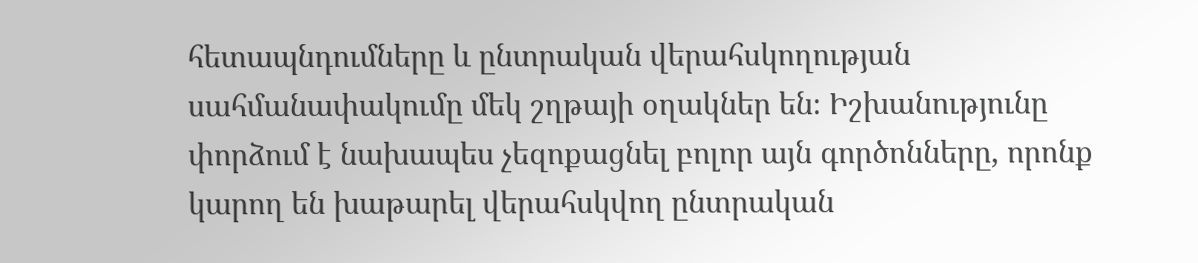հետապնդումները և ընտրական վերահսկողության սահմանափակումը մեկ շղթայի օղակներ են։ Իշխանությունը փորձում է նախապես չեզոքացնել բոլոր այն գործոնները, որոնք կարող են խաթարել վերահսկվող ընտրական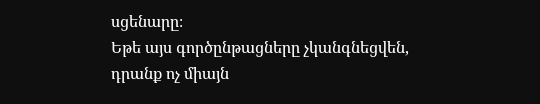սցենարը։
Եթե այս գործընթացները չկանգնեցվեն, դրանք ոչ միայն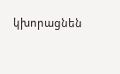կխորացնեն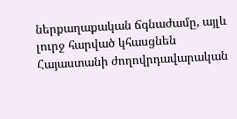ներքաղաքական ճգնաժամը, այլև լուրջ հարված կհասցնեն Հայաստանի ժողովրդավարական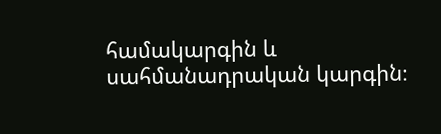համակարգին և սահմանադրական կարգին։